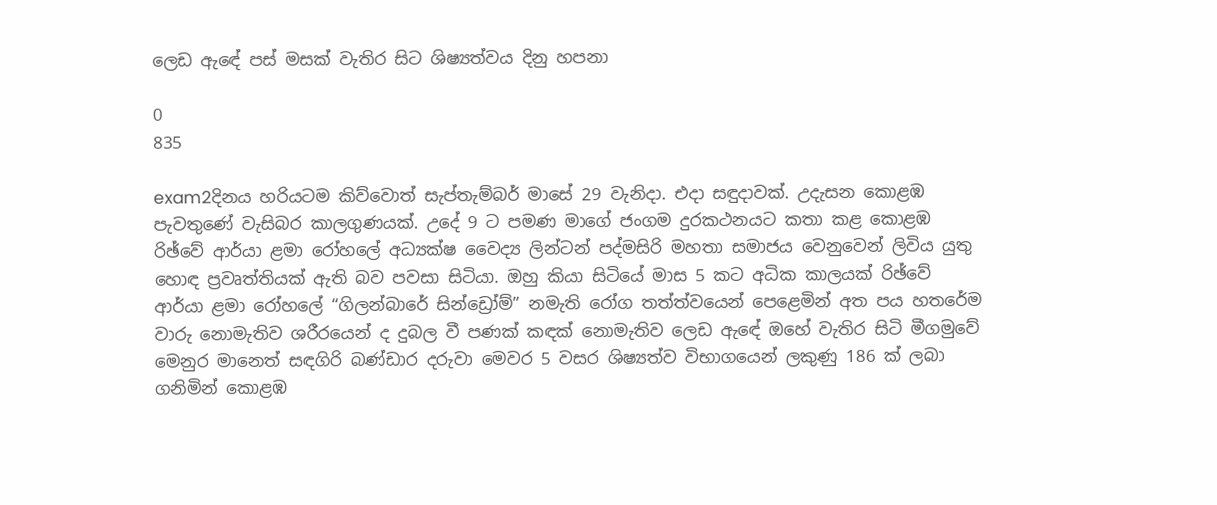ලෙඩ ඇඳේ පස්‌ මසක්‌ වැතිර සිට ශිෂ්‍යත්වය දිනු හපනා

0
835

exam2දිනය හරියටම කිව්වොත් සැප්තැම්බර් මාසේ 29 වැනිදා. එදා සඳුදාවක්‌. උදැසන කොළඹ පැවතුණේ වැසිබර කාලගුණයක්‌. උදේ 9 ට පමණ මාගේ ජංගම දුරකථනයට කතා කළ කොළඹ රිඡ්වේ ආර්යා ළමා රෝහලේ අධ්‍යක්‌ෂ වෛද්‍ය ලින්ටන් පද්මසිරි මහතා සමාජය වෙනුවෙන් ලිවිය යුතු හොඳ ප්‍රවෘත්තියක්‌ ඇති බව පවසා සිටියා. ඔහු කියා සිටියේ මාස 5 කට අධික කාලයක්‌ රිඡ්වේ ආර්යා ළමා රෝහලේ “ගිලන්බාරේ සින්ඩ්‍රෝම්” නමැති රෝග තත්ත්වයෙන් පෙළෙමින් අත පය හතරේම වාරු නොමැතිව ශරීරයෙන් ද දුබල වී පණක්‌ කඳක්‌ නොමැතිව ලෙඩ ඇඳේ ඔහේ වැතිර සිටි මීගමුවේ මෙනුර මානෙත් සඳගිරි බණ්‌ඩාර දරුවා මෙවර 5 වසර ශිෂ්‍යත්ව විභාගයෙන් ලකුණු 186 ක්‌ ලබා ගනිමින් කොළඹ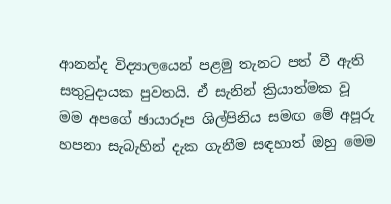ආනන්ද විද්‍යාලයෙන් පළමු තැනට පත් වී ඇති සතුටුදායක පුවතයි. ඒ සැනින් ක්‍රියාත්මක වූ මම අපගේ ඡායාරූප ශිල්පිනිය සමඟ මේ අපූරු හපනා සැබැහින් දැක ගැනීම සඳහාත් ඔහු මෙම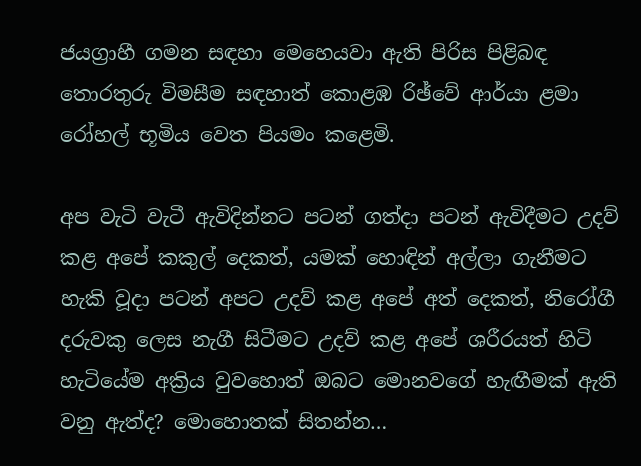ජයග්‍රාහී ගමන සඳහා මෙහෙයවා ඇති පිරිස පිළිබඳ තොරතුරු විමසීම සඳහාත් කොළඹ රිඡ්වේ ආර්යා ළමා රෝහල් භූමිය වෙත පියමං කළෙමි.

අප වැටි වැටී ඇවිදින්නට පටන් ගත්දා පටන් ඇවිදීමට උදව් කළ අපේ කකුල් දෙකත්, යමක්‌ හොඳින් අල්ලා ගැනීමට හැකි වූදා පටන් අපට උදව් කළ අපේ අත් දෙකත්, නිරෝගී දරුවකු ලෙස නැගී සිටීමට උදව් කළ අපේ ශරීරයත් හිටි හැටියේම අක්‍රිය වුවහොත් ඔබට මොනවගේ හැඟීමක්‌ ඇති වනු ඇත්ද? මොහොතක්‌ සිතන්න…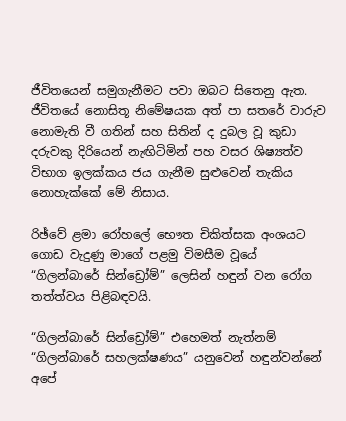ජීවිතයෙන් සමුගැනීමට පවා ඔබට සිතෙනු ඇත. ජීවිතයේ නොසිතූ නිමේෂයක අත් පා සතරේ වාරුව නොමැති වී ගතින් සහ සිතින් ද දුබල වූ කුඩා දරුවකු දිරියෙන් නැඟිටිමින් පහ වසර ශිෂ්‍යත්ව විභාග ඉලක්‌කය ජය ගැනීම සුළුවෙන් තැකිය නොහැක්‌කේ මේ නිසාය.

රිඡ්වේ ළමා රෝහලේ භෞත චිකිත්සක අංශයට ගොඩ වැදුණු මාගේ පළමු විමසීම වූයේ “ගිලන්බාරේ සින්ඩ්‍රෝම්” ලෙසින් හඳුන් වන රෝග තත්ත්වය පිළිබඳවයි.

“ගිලන්බාරේ සින්ඩ්‍රෝම්” එහෙමත් නැත්නම් “ගිලන්බාරේ සහලක්‌ෂණය” යනුවෙන් හඳුන්වන්නේ අපේ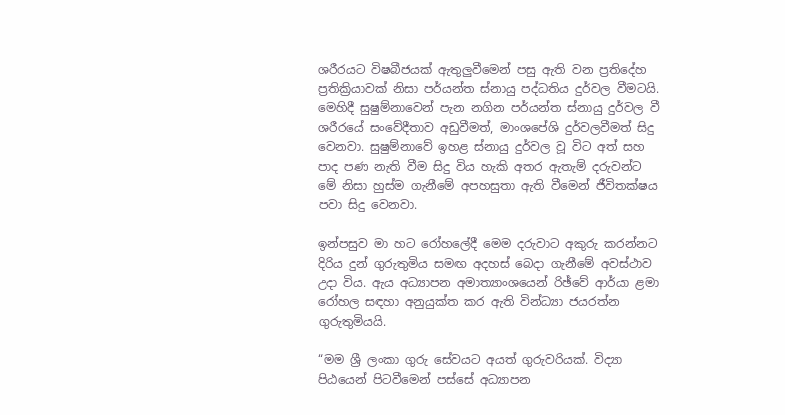ශරීරයට විෂබීජයක්‌ ඇතුලුවීමෙන් පසු ඇති වන ප්‍රතිදේහ ප්‍රතික්‍රියාවක්‌ නිසා පර්යන්ත ස්‌නායු පද්ධතිය දුර්වල වීමටයි. මෙහිදී සුෂුම්නාවෙන් පැන නගින පර්යන්ත ස්‌නායු දුර්වල වී ශරීරයේ සංවේදීතාව අඩුවීමත්, මාංශපේශි දුර්වලවීමත් සිදු වෙනවා. සුෂුම්නාවේ ඉහළ ස්‌නායු දුර්වල වූ විට අත් සහ පාද පණ නැති වීම සිදු විය හැකි අතර ඇතැම් දරුවන්ට මේ නිසා හුස්‌ම ගැනීමේ අපහසුතා ඇති වීමෙන් ජීවිතක්‌ෂය පවා සිදු වෙනවා.

ඉන්පසුව මා හට රෝහලේදී මෙම දරුවාට අකුරු කරන්නට දිරිය දුන් ගුරුතුමිය සමඟ අදහස්‌ බෙදා ගැනීමේ අවස්‌ථාව උදා විය. ඇය අධ්‍යාපන අමාත්‍යාංශයෙන් රිඡ්වේ ආර්යා ළමා රෝහල සඳහා අනුයුක්‌ත කර ඇති වින්ධ්‍යා ජයරත්න ගුරුතුමියයි.

“මම ශ්‍රී ලංකා ගුරු සේවයට අයත් ගුරුවරියක්‌. විද්‍යා පිඨයෙන් පිටවීමෙන් පස්‌සේ අධ්‍යාපන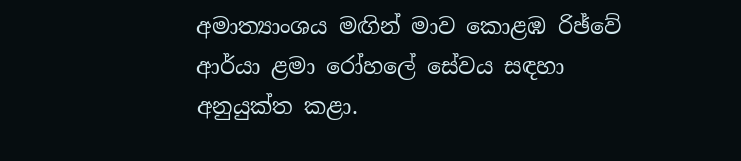අමාත්‍යාංශය මඟින් මාව කොළඹ රිඡ්වේ ආර්යා ළමා රෝහලේ සේවය සඳහා අනුයුක්‌ත කළා.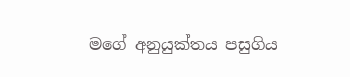මගේ අනුයුක්‌තය පසුගිය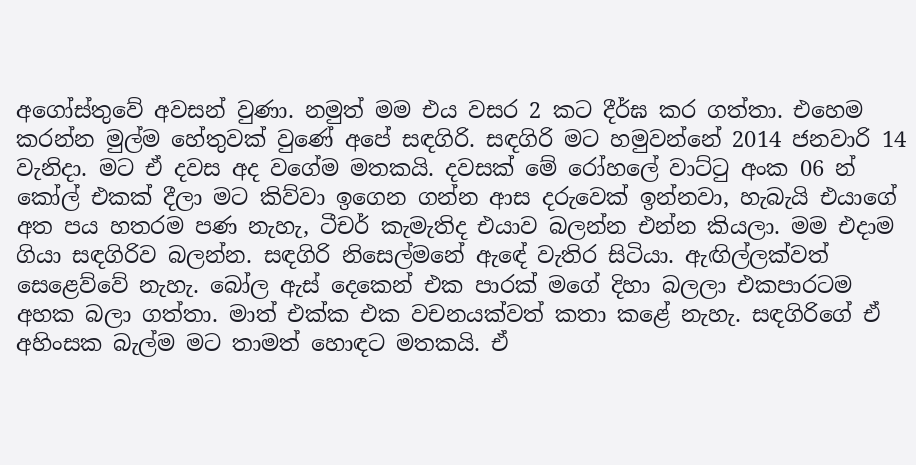අගෝස්‌තුවේ අවසන් වුණා. නමුත් මම එය වසර 2 කට දීර්ඝ කර ගත්තා. එහෙම කරන්න මුල්ම හේතුවක්‌ වුණේ අපේ සඳගිරි. සඳගිරි මට හමුවන්නේ 2014 ජනවාරි 14 වැනිදා. මට ඒ දවස අද වගේම මතකයි. දවසක්‌ මේ රෝහලේ වාට්‌ටු අංක 06 න් කෝල් එකක්‌ දීලා මට කිව්වා ඉගෙන ගන්න ආස දරුවෙක්‌ ඉන්නවා, හැබැයි එයාගේ අත පය හතරම පණ නැහැ, ටීචර් කැමැතිද එයාව බලන්න එන්න කියලා. මම එදාම ගියා සඳගිරිව බලන්න. සඳගිරි නිසෙල්මනේ ඇඳේ වැතිර සිටියා. ඇඟිල්ලක්‌වත් සෙළෙව්වේ නැහැ. බෝල ඇස්‌ දෙකෙන් එක පාරක්‌ මගේ දිහා බලලා එකපාරටම අහක බලා ගත්තා. මාත් එක්‌ක එක වචනයක්‌වත් කතා කළේ නැහැ. සඳගිරිගේ ඒ අහිංසක බැල්ම මට තාමත් හොඳට මතකයි. ඒ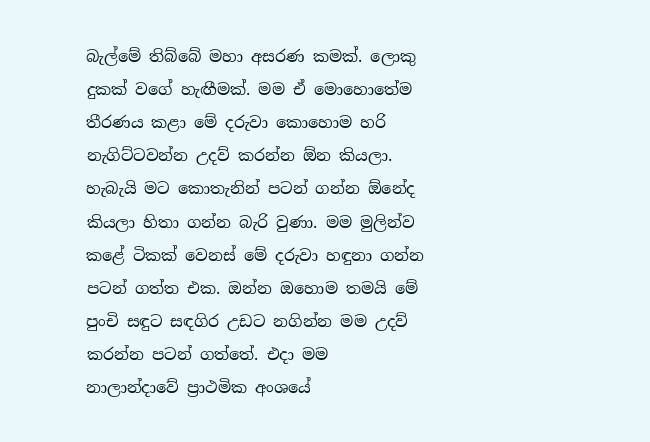බැල්මේ තිබ්බේ මහා අසරණ කමක්‌. ලොකු දුකක්‌ වගේ හැඟීමක්‌. මම ඒ මොහොතේම තීරණය කළා මේ දරුවා කොහොම හරි නැගිට්‌ටවන්න උදව් කරන්න ඕන කියලා. හැබැයි මට කොතැනින් පටන් ගන්න ඕනේද කියලා හිතා ගන්න බැරි වුණා. මම මුලින්ව කළේ ටිකක්‌ වෙනස්‌ මේ දරුවා හඳුනා ගන්න පටන් ගත්ත එක. ඔන්න ඔහොම තමයි මේ පුංචි සඳුට සඳගිර උඩට නගින්න මම උදව් කරන්න පටන් ගත්තේ. එදා මම නාලාන්දාවේ ප්‍රාථමික අංශයේ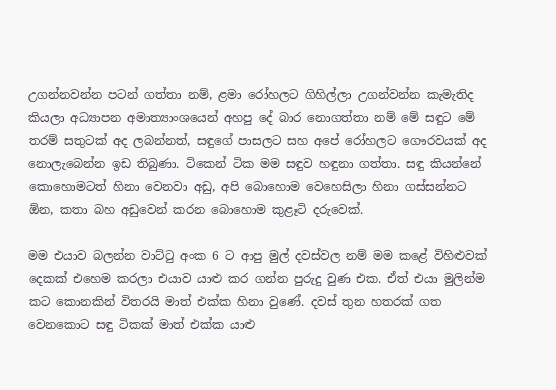උගන්නවන්න පටන් ගත්තා නම්, ළමා රෝහලට ගිහිල්ලා උගන්වන්න කැමැතිද කියලා අධ්‍යාපන අමාත්‍යාංශයෙන් අහපු දේ බාර නොගත්තා නම් මේ සඳුට මේ තරම් සතුටක්‌ අද ලබන්නත්, සඳුගේ පාසලට සහ අපේ රෝහලට ගෞරවයක්‌ අද නොලැබෙන්න ඉඩ තිබුණා. ටිකෙන් ටික මම සඳුව හඳුනා ගත්තා. සඳු කියන්නේ කොහොමටත් හිනා වෙනවා අඩු, අපි බොහොම වෙහෙසිලා හිනා ගස්‌සන්නට ඕන, කතා බහ අඩුවෙන් කරන බොහොම කුළෑටි දරුවෙක්‌.

මම එයාව බලන්න වාට්‌ටු අංක 6 ට ආපු මුල් දවස්‌වල නම් මම කළේ විහිළුවක්‌ දෙකක්‌ එහෙම කරලා එයාව යාළු කර ගන්න පුරුදු වුණ එක. ඒත් එයා මුලින්ම කට කොනකින් විතරයි මාත් එක්‌ක හිනා වුණේ. දවස්‌ තුන හතරක්‌ ගත වෙනකොට සඳු ටිකක්‌ මාත් එක්‌ක යාළු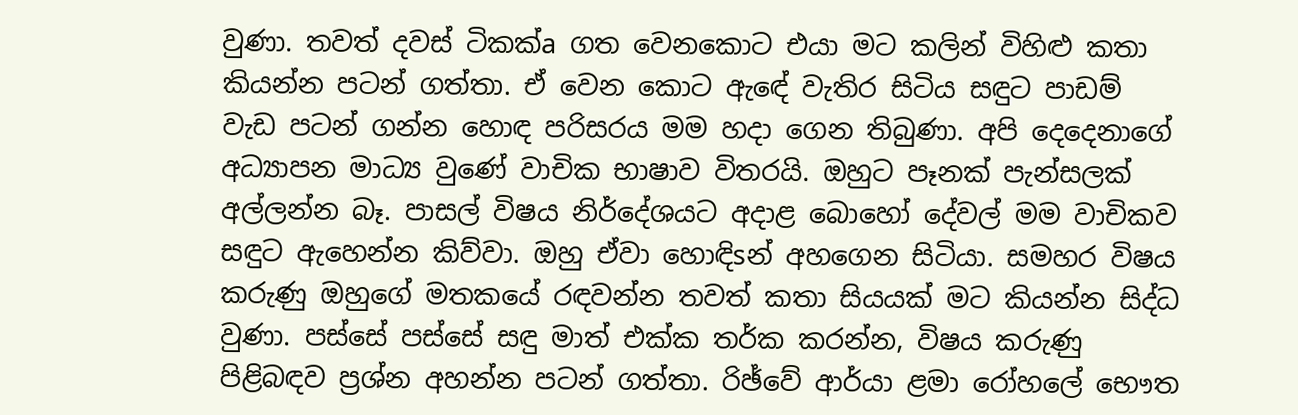වුණා. තවත් දවස්‌ ටිකක්‌a ගත වෙනකොට එයා මට කලින් විහිළු කතා කියන්න පටන් ගත්තා. ඒ වෙන කොට ඇඳේ වැතිර සිටිය සඳුට පාඩම් වැඩ පටන් ගන්න හොඳ පරිසරය මම හදා ගෙන තිබුණා. අපි දෙදෙනාගේ අධ්‍යාපන මාධ්‍ය වුණේ වාචික භාෂාව විතරයි. ඔහුට පෑනක්‌ පැන්සලක්‌ අල්ලන්න බෑ. පාසල් විෂය නිර්දේශයට අදාළ බොහෝ දේවල් මම වාචිකව සඳුට ඇහෙන්න කිව්වා. ඔහු ඒවා හොඳිsන් අහගෙන සිටියා. සමහර විෂය කරුණු ඔහුගේ මතකයේ රඳවන්න තවත් කතා සියයක්‌ මට කියන්න සිද්ධ වුණා. පස්‌සේ පස්‌සේ සඳු මාත් එක්‌ක තර්ක කරන්න, විෂය කරුණු පිළිබඳව ප්‍රශ්න අහන්න පටන් ගත්තා. රිඡ්වේ ආර්යා ළමා රෝහලේ භෞත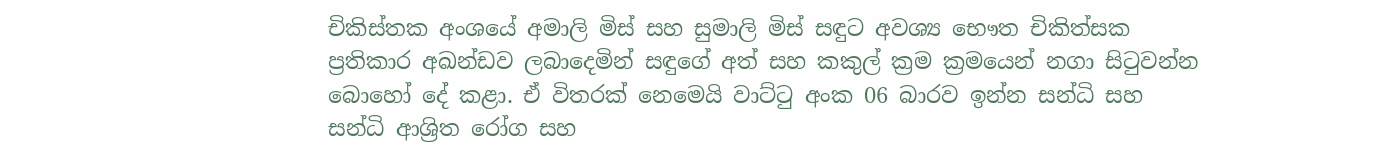චිකිස්‌තක අංශයේ අමාලි මිස්‌ සහ සුමාලි මිස්‌ සඳුට අවශ්‍ය භෞත චිකිත්සක ප්‍රතිකාර අඛන්ඩව ලබාදෙමින් සඳුගේ අත් සහ කකුල් ක්‍රම ක්‍රමයෙන් නගා සිටුවන්න බොහෝ දේ කළා. ඒ විතරක්‌ නෙමෙයි වාට්‌ටු අංක 06 බාරව ඉන්න සන්ධි සහ සන්ධි ආශ්‍රිත රෝග සහ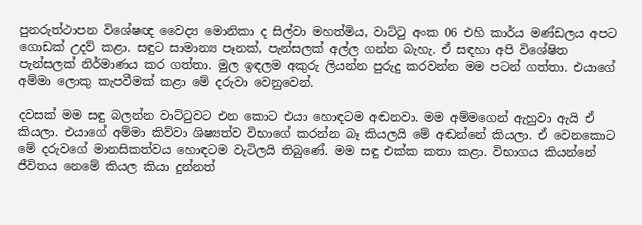පුනරුත්ථාපන විශේෂඥ වෛද්‍ය මොනිකා ද සිල්වා මහත්මිය, වාට්‌ටු අංක 06 එහි කාර්ය මණ්‌ඩලය අපට ගොඩක්‌ උදව් කළා. සඳුට සාමාන්‍ය පෑනක්‌, පැන්සලක්‌ අල්ල ගන්න බැහැ. ඒ සඳහා අපි විශේෂිත පැන්සලක්‌ නිර්මාණය කර ගත්තා. මුල ඉඳලම අකුරු ලියන්න පුරුදු කරවන්න මම පටන් ගත්තා. එයාගේ අම්මා ලොකු කැපවීමක්‌ කළා මේ දරුවා වෙනුවෙන්.

දවසක්‌ මම සඳු බලන්න වාට්‌ටුවට එන කොට එයා හොඳටම අඬනවා. මම අම්මගෙන් ඇහුවා ඇයි ඒ කියලා. එයාගේ අම්මා කිව්වා ශිෂ්‍යත්ව විභාගේ කරන්න බෑ කියලයි මේ අඬන්නේ කියලා. ඒ වෙනකොට මේ දරුවගේ මානසිකත්වය හොඳටම වැටිලයි තිබුණේ. මම සඳු එක්‌ක කතා කළා. විභාගය කියන්නේ ජීවිතය නෙමේ කියල කියා දුන්නත්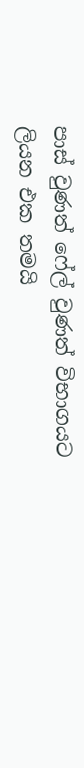පාස්‌ වුණත් ෆේල් වුණත් විභාගයට ලියන එක තමයි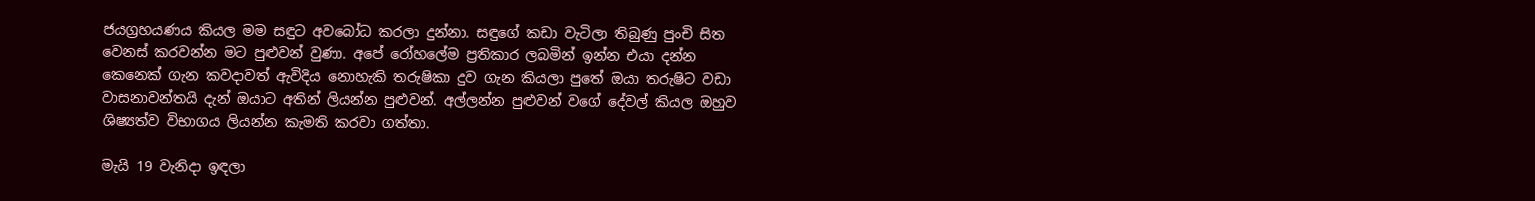ජයග්‍රහයණය කියල මම සඳුට අවබෝධ කරලා දුන්නා. සඳුගේ කඩා වැටිලා තිබුණු පුංචි සිත වෙනස්‌ කරවන්න මට පුළුවන් වුණා. අපේ රෝහලේම ප්‍රතිකාර ලබමින් ඉන්න එයා දන්න කෙනෙක්‌ ගැන කවදාවත් ඇවිදිය නොහැකි තරුෂිකා දුව ගැන කියලා පුතේ ඔයා තරුෂිට වඩා වාසනාවන්තයි දැන් ඔයාට අතින් ලියන්න පුළුවන්. අල්ලන්න පුළුවන් වගේ දේවල් කියල ඔහුව ශිෂ්‍යත්ව විභාගය ලියන්න කැමති කරවා ගත්තා.

මැයි 19 වැනිදා ඉඳලා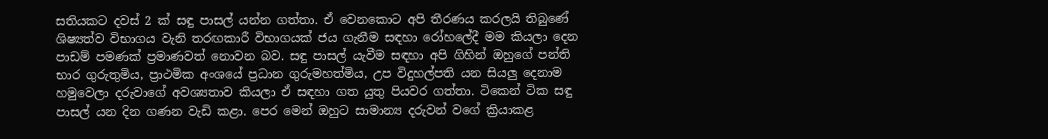සතියකට දවස්‌ 2 ක්‌ සඳු පාසල් යන්න ගත්තා. ඒ වෙනකොට අපි තීරණය කරලයි තිබුණේ ශිෂ්‍යත්ව විභාගය වැනි තරඟකාරී විභාගයක්‌ ජය ගැනීම සඳහා රෝහලේදී මම කියලා දෙන පාඩම් පමණක්‌ ප්‍රමාණවත් නොවන බව. සඳු පාසල් යැවීම සඳහා අපි ගිහින් ඔහුගේ පන්ති භාර ගුරුතුමිය, ප්‍රාථමික අංශයේ ප්‍රධාන ගුරුමහත්මිය, උප විදුහල්පති යන සියලු දෙනාම හමුවෙලා දරුවාගේ අවශ්‍යතාව කියලා ඒ සඳහා ගත යුතු පියවර ගත්තා. ටිකෙන් ටික සඳු පාසල් යන දින ගණන වැඩි කළා. පෙර මෙන් ඔහුට සාමාන්‍ය දරුවන් වගේ ක්‍රියාකළ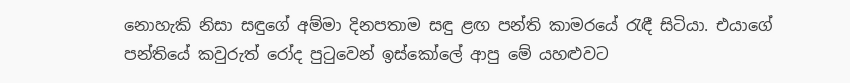නොහැකි නිසා සඳුගේ අම්මා දිනපතාම සඳු ළඟ පන්ති කාමරයේ රැඳී සිටියා. එයාගේ පන්තියේ කවුරුත් රෝද පුටුවෙන් ඉස්‌කෝලේ ආපු මේ යහළුවට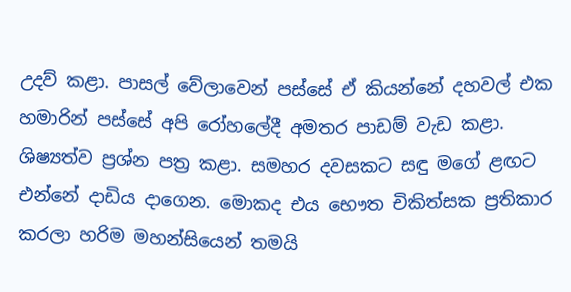උදව් කළා. පාසල් වේලාවෙන් පස්‌සේ ඒ කියන්නේ දහවල් එක හමාරින් පස්‌සේ අපි රෝහලේදී අමතර පාඩම් වැඩ කළා. ශිෂ්‍යත්ව ප්‍රශ්න පත්‍ර කළා. සමහර දවසකට සඳු මගේ ළඟට එන්නේ දාඩිය දාගෙන. මොකද එය භෞත චිකිත්සක ප්‍රතිකාර කරලා හරිම මහන්සියෙන් තමයි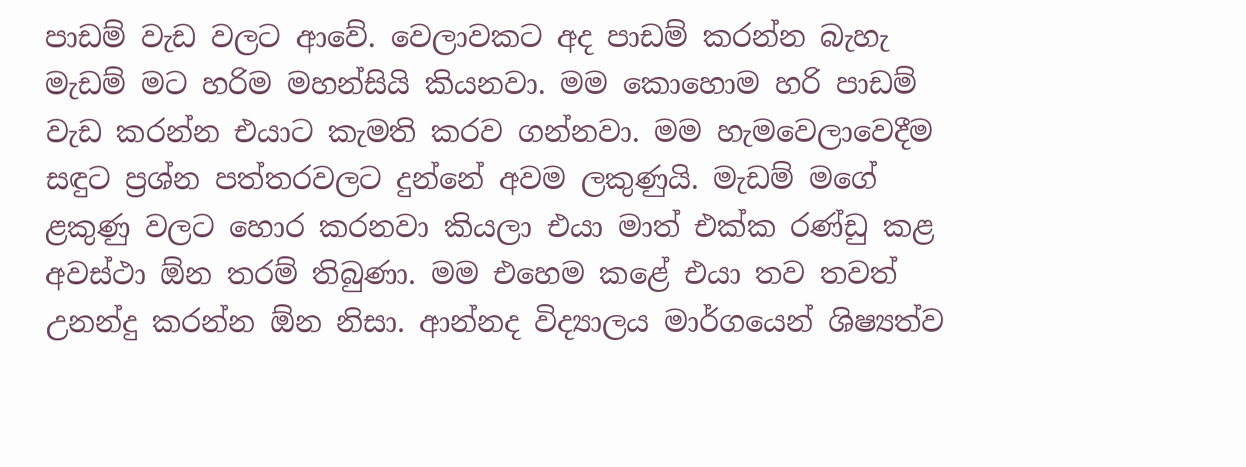පාඩම් වැඩ වලට ආවේ. වෙලාවකට අද පාඩම් කරන්න බැහැ මැඩම් මට හරිම මහන්සියි කියනවා. මම කොහොම හරි පාඩම් වැඩ කරන්න එයාට කැමති කරව ගන්නවා. මම හැමවෙලාවෙදීම සඳුට ප්‍රශ්න පත්තරවලට දුන්නේ අවම ලකුණුයි. මැඩම් මගේ ළකුණු වලට හොර කරනවා කියලා එයා මාත් එක්‌ක රණ්‌ඩු කළ අවස්‌ථා ඕන තරම් තිබුණා. මම එහෙම කළේ එයා තව තවත් උනන්දු කරන්න ඕන නිසා. ආන්නද විද්‍යාලය මාර්ගයෙන් ශිෂ්‍යත්ව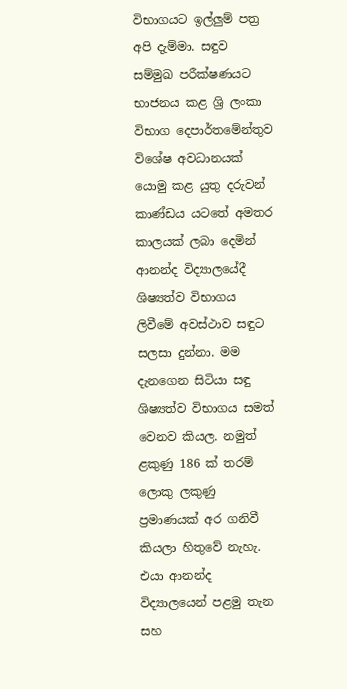විභාගයට ඉල්ලුම් පත්‍ර අපි දැම්මා. සඳුව සම්මුඛ පරීක්‌ෂණයට භාජනය කළ ශ්‍රි ලංකා විභාග දෙපාර්තමේන්තුව විශේෂ අවධානයක්‌ යොමු කළ යුතු දරුවන් කාණ්‌ඩය යටතේ අමතර කාලයක්‌ ලබා දෙමින් ආනන්ද විද්‍යාලයේදී ශිෂ්‍යත්ව විභාගය ලිවීමේ අවස්‌ථාව සඳුට සලසා දුන්නා. මම දැනගෙන සිටියා සඳු ශිෂ්‍යත්ව විභාගය සමත් වෙනව කියල. නමුත් ළකුණු 186 ක්‌ තරම් ලොකු ලකුණු ප්‍රමාණයක්‌ අර ගනිවී කියලා හිතුවේ නැහැ. එයා ආනන්ද විද්‍යාලයෙන් පළමු තැන සහ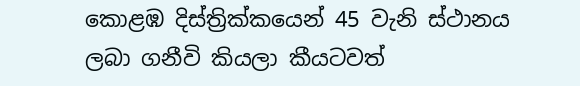කොළඹ දිස්‌ත්‍රික්‌කයෙන් 45 වැනි ස්‌ථානය ලබා ගනීවි කියලා කීයටවත්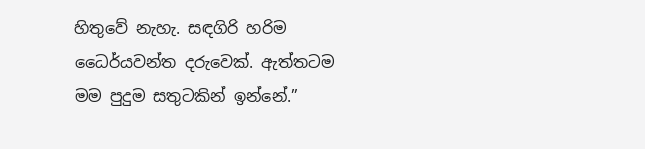හිතුවේ නැහැ. සඳගිරි හරිම ධෛර්යවන්ත දරුවෙක්‌. ඇත්තටම මම පුදුම සතුටකින් ඉන්නේ.”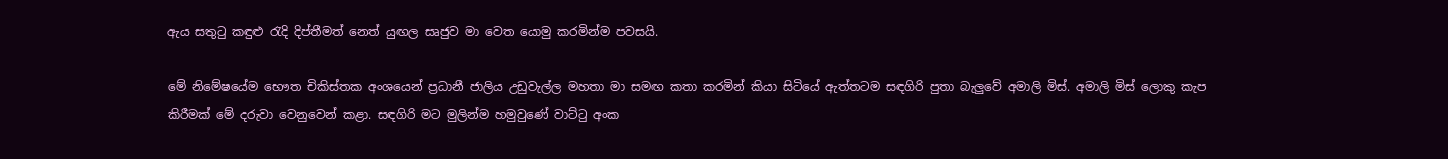ඇය සතුටු කඳුළු රැදි දිප්තීමත් නෙත් යුඟල සෘජුව මා වෙත යොමු කරමින්ම පවසයි.

මේ නිමේෂයේම භෞත චිකිස්‌තක අංශයෙන් ප්‍රධානී ජාලිය උඩුවැල්ල මහතා මා සමඟ කතා කරමින් කියා සිටියේ ඇත්තටම සඳගිරි පුතා බැලුවේ අමාලි මිස්‌. අමාලි මිස්‌ ලොකු කැප කිරීමක්‌ මේ දරුවා වෙනුවෙන් කළා. සඳගිරි මට මුලින්ම හමුවුණේ වාට්‌ටු අංක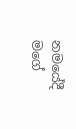නමයේදී මගේ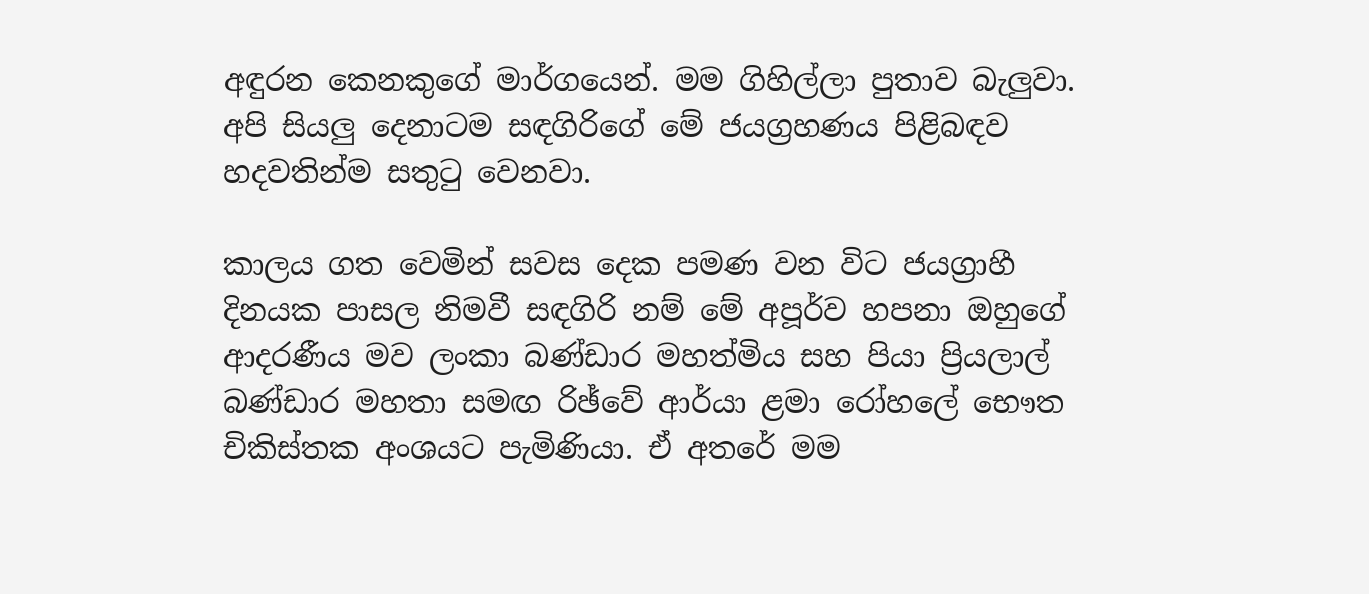අඳුරන කෙනකුගේ මාර්ගයෙන්. මම ගිහිල්ලා පුතාව බැලුවා. අපි සියලු දෙනාටම සඳගිරිගේ මේ ජයග්‍රහණය පිළිබඳව හදවතින්ම සතුටු වෙනවා.

කාලය ගත වෙමින් සවස දෙක පමණ වන විට ජයග්‍රාහී දිනයක පාසල නිමවී සඳගිරි නම් මේ අපූර්ව හපනා ඔහුගේ ආදරණීය මව ලංකා බණ්‌ඩාර මහත්මිය සහ පියා ප්‍රියලාල් බණ්‌ඩාර මහතා සමඟ රිඡ්වේ ආර්යා ළමා රෝහලේ භෞත චිකිස්‌තක අංශයට පැමිණියා. ඒ අතරේ මම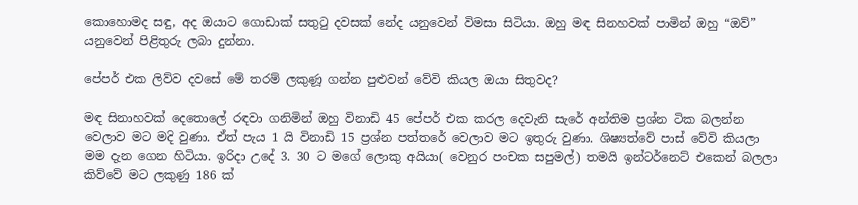කොහොමද සඳු, අද ඔයාට ගොඩාක්‌ සතුටු දවසක්‌ නේද යනුවෙන් විමසා සිටියා. ඔහු මඳ සිනහවක්‌ පාමින් ඔහු “ඔව්” යනුවෙන් පිළිතුරු ලබා දුන්නා.

පේපර් එක ලිව්ව දවසේ මේ තරම් ලකුණූ ගන්න පුළුවන් වේවි කියල ඔයා සිතුවද?

මඳ සිනාහවක්‌ දෙතොලේ රඳවා ගනිමින් ඔහු විනාඩි 45 පේපර් එක කරල දෙවැනි සැරේ අන්තිම ප්‍රශ්න ටික බලන්න වෙලාව මට මදි වුණා. ඒත් පැය 1 යි විනාඩි 15 ප්‍රශ්න පත්තරේ වෙලාව මට ඉතුරු වුණා. ශිෂ්‍යත්වේ පාස්‌ වේවි කියලා මම දැන ගෙන හිටියා. ඉරිදා උදේ 3. 30 ට මගේ ලොකු අයියා( වෙනුර පංචක සපුමල්) තමයි ඉන්ටර්නෙට්‌ එකෙන් බලලා කිව්වේ මට ලකුණු 186 ක්‌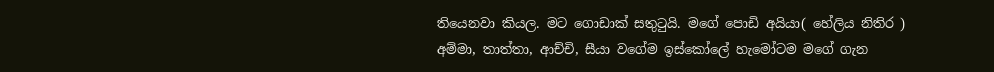තියෙනවා කියල. මට ගොඩාක්‌ සතුටුයි. මගේ පොඩි අයියා( හේලිය නිතිර ) අම්මා, තාත්තා, ආච්චි, සීයා වගේම ඉස්‌කෝලේ හැමෝටම මගේ ගැන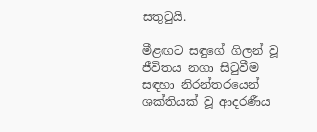සතුටුයි.

මීළඟට සඳුගේ ගිලන් වූ ජීවිතය නගා සිටුවීම සඳහා නිරන්තරයෙන් ශක්‌තියක්‌ වූ ආදරණීය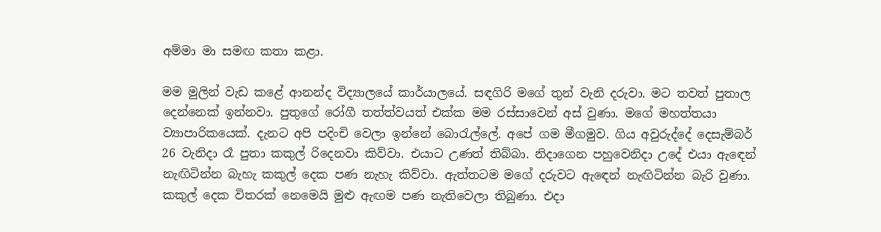අම්මා මා සමඟ කතා කළා.

මම මුලින් වැඩ කළේ ආනන්ද විද්‍යාලයේ කාර්යාලයේ. සඳගිරි මගේ තුන් වැනි දරුවා. මට තවත් පුතාල දෙන්නෙක්‌ ඉන්නවා. පුතුගේ රෝගී තත්ත්වයත් එක්‌ක මම රස්‌සාවෙන් අස්‌ වුණා. මගේ මහත්තයා ව්‍යාපාරිකයෙක්‌. දැනට අපි පදිංචි වෙලා ඉන්නේ බොරැල්ලේ. අපේ ගම මීගමුව. ගිය අවුරුද්දේ දෙසැම්බර් 26 වැනිදා රෑ පුතා කකුල් රිදෙනවා කිව්වා. එයාට උණත් තිබ්බා. නිදාගෙන පහුවෙනිදා උදේ එයා ඇඳෙන් නැඟිටින්න බැහැ කකුල් දෙක පණ නැහැ කිව්වා. ඇත්තටම මගේ දරුවට ඇඳෙන් නැඟිටින්න බැරි වුණා. කකුල් දෙක විතරක්‌ නෙමෙයි මුළු ඇඟම පණ නැතිවෙලා තිබුණා. එදා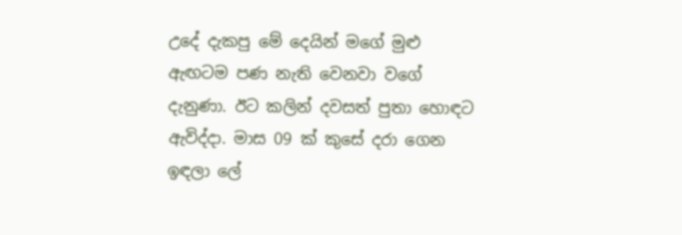උදේ දැකපු මේ දෙයින් මගේ මුළු ඇඟටම පණ නැති වෙනවා වගේ දැනුණා. ඊට කලින් දවසත් පුතා හොඳට ඇවිද්දා. මාස 09 ක්‌ කුසේ දරා ගෙන ඉඳලා ලේ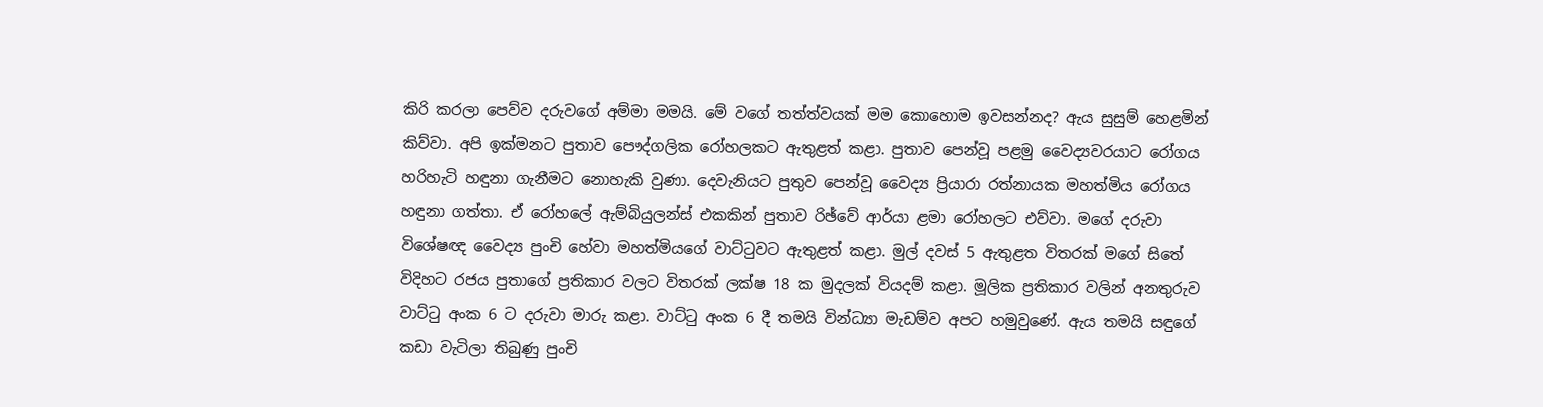කිරි කරලා පෙව්ව දරුවගේ අම්මා මමයි. මේ වගේ තත්ත්වයක්‌ මම කොහොම ඉවසන්නද? ඇය සුසුම් හෙළමින් කිව්වා. අපි ඉක්‌මනට පුතාව පෞද්ගලික රෝහලකට ඇතුළත් කළා. පුතාව පෙන්වූ පළමු වෛද්‍යවරයාට රෝගය හරිහැටි හඳුනා ගැනීමට නොහැකි වුණා. දෙවැනියට පුතුව පෙන්වූ වෛද්‍ය ප්‍රියාරා රත්නායක මහත්මිය රෝගය හඳුනා ගත්තා. ඒ රෝහලේ ඇම්බියුලන්ස්‌ එකකින් පුතාව රිඡ්වේ ආර්යා ළමා රෝහලට එව්වා. මගේ දරුවා විශේෂඥ වෛද්‍ය පුංචි හේවා මහත්මියගේ වාට්‌ටුවට ඇතුළත් කළා. මුල් දවස්‌ 5 ඇතුළත විතරක්‌ මගේ සිතේ විදිහට රජය පුතාගේ ප්‍රතිකාර වලට විතරක්‌ ලක්‌ෂ 18 ක මුදලක්‌ වියදම් කළා. මූලික ප්‍රතිකාර වලින් අනතුරුව වාට්‌ටු අංක 6 ට දරුවා මාරු කළා. වාට්‌ටු අංක 6 දී තමයි වින්ධ්‍යා මැඩම්ව අපට හමුවුණේ. ඇය තමයි සඳුගේ කඩා වැටිලා තිබුණු පුංචි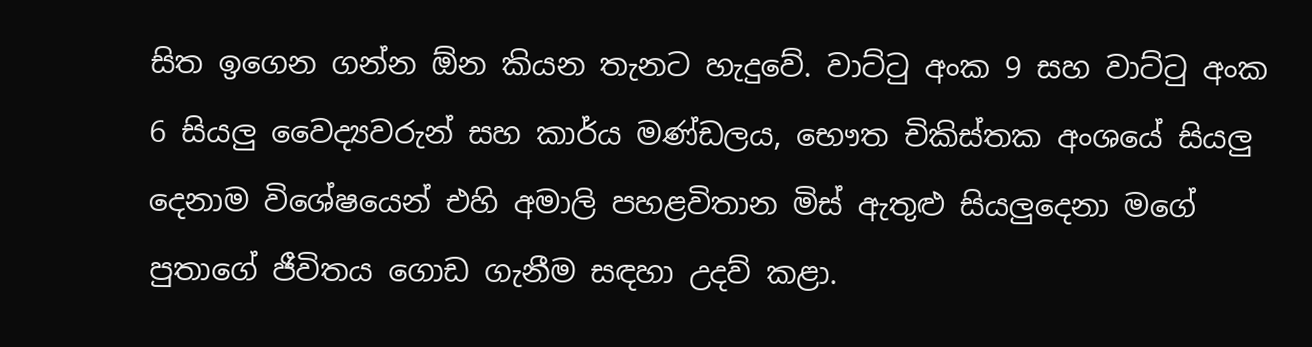සිත ඉගෙන ගන්න ඕන කියන තැනට හැදුවේ. වාට්‌ටු අංක 9 සහ වාට්‌ටු අංක 6 සියලු වෛද්‍යවරුන් සහ කාර්ය මණ්‌ඩලය, භෞත චිකිස්‌තක අංශයේ සියලු දෙනාම විශේෂයෙන් එහි අමාලි පහළවිතාන මිස්‌ ඇතුළු සියලුදෙනා මගේ පුතාගේ ජීවිතය ගොඩ ගැනීම සඳහා උදව් කළා.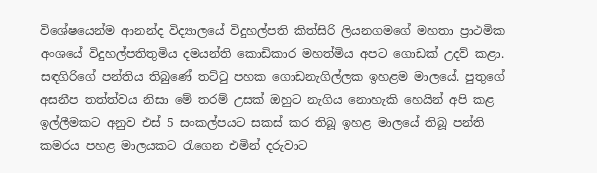විශේෂයෙන්ම ආනන්ද විද්‍යාලයේ විදුහල්පති කිත්සිරි ලියනගමගේ මහතා ප්‍රාථමික අංශයේ විදුහල්පතිතුමිය දමයන්ති කොඩිකාර මහත්මිය අපට ගොඩක්‌ උදව් කළා. සඳගිරිගේ පන්තිය තිබුණේ තට්‌ටු පහක ගොඩනැගිල්ලක ඉහළම මාලයේ. පුතුගේ අසනීප තත්ත්වය නිසා මේ තරම් උසක්‌ ඔහුට නැගිය නොහැකි හෙයින් අපි කළ ඉල්ලීමකට අනුව එස්‌ 5 සංකල්පයට සකස්‌ කර තිබූ ඉහළ මාලයේ තිබූ පන්ති කමරය පහළ මාලයකට රැගෙන එමින් දරුවාට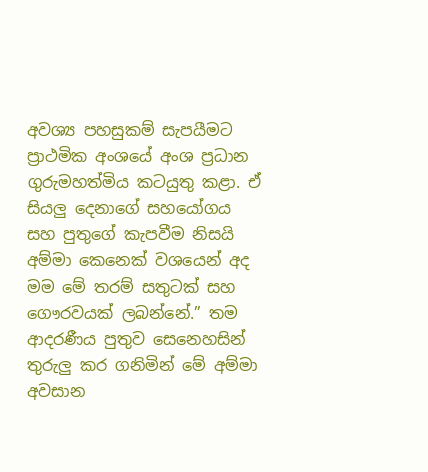අවශ්‍ය පහසුකම් සැපයීමට ප්‍රාථමික අංශයේ අංශ ප්‍රධාන ගුරුමහත්මිය කටයුතු කළා. ඒ සියලු දෙනාගේ සහයෝගය සහ පුතුගේ කැපවීම නිසයි අම්මා කෙනෙක්‌ වශයෙන් අද මම මේ තරම් සතුටක්‌ සහ ගෞරවයක්‌ ලබන්නේ.” තම ආදරණීය පුතුව සෙනෙහසින් තුරුලු කර ගනිමින් මේ අම්මා අවසාන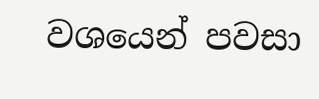වශයෙන් පවසා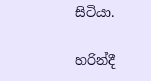සිටියා.

හරින්දී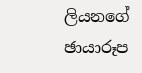ලියනගේ
ඡායාරූප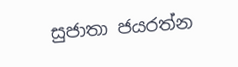සුජාතා ජයරත්න